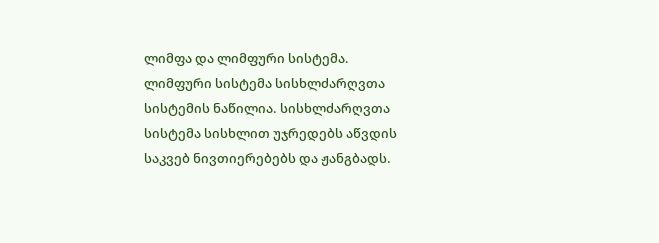ლიმფა და ლიმფური სისტემა.
ლიმფური სისტემა სისხლძარღვთა სისტემის ნაწილია. სისხლძარღვთა სისტემა სისხლით უჯრედებს აწვდის საკვებ ნივთიერებებს და ჟანგბადს.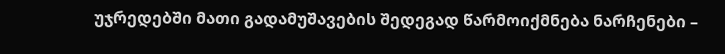უჯრედებში მათი გადამუშავების შედეგად წარმოიქმნება ნარჩენები –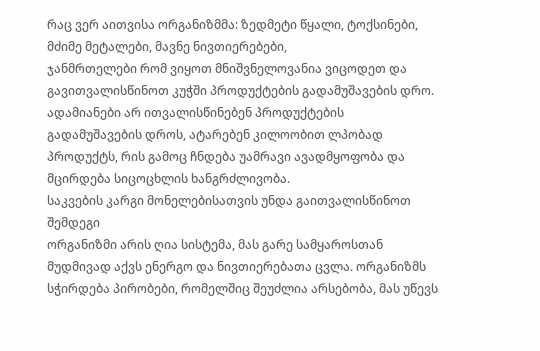რაც ვერ აითვისა ორგანიზმმა: ზედმეტი წყალი, ტოქსინები, მძიმე მეტალები, მავნე ნივთიერებები,
ჯანმრთელები რომ ვიყოთ მნიშვნელოვანია ვიცოდეთ და გავითვალისწინოთ კუჭში პროდუქტების გადამუშავების დრო. ადამიანები არ ითვალისწინებენ პროდუქტების გადამუშავების დროს, ატარებენ კილოობით ლპობად პროდუქტს, რის გამოც ჩნდება უამრავი ავადმყოფობა და მცირდება სიცოცხლის ხანგრძლივობა.
საკვების კარგი მონელებისათვის უნდა გაითვალისწინოთ შემდეგი
ორგანიზმი არის ღია სისტემა, მას გარე სამყაროსთან მუდმივად აქვს ენერგო და ნივთიერებათა ცვლა. ორგანიზმს სჭირდება პირობები, რომელშიც შეუძლია არსებობა, მას უწევს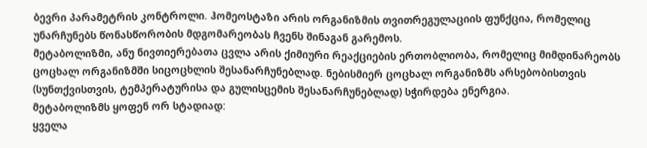ბევრი პარამეტრის კონტროლი. ჰომეოსტაზი არის ორგანიზმის თვითრეგულაციის ფუნქცია, რომელიც უნარჩუნებს წონასწორობის მდგომარეობას ჩვენს შინაგან გარემოს.
მეტაბოლიზმი, ანუ ნივთიერებათა ცვლა არის ქიმიური რეაქციების ერთობლიობა, რომელიც მიმდინარეობს ცოცხალ ორგანიზმში სიცოცხლის შესანარჩუნებლად. ნებისმიერ ცოცხალ ორგანიზმს არსებობისთვის (სუნთქვისთვის, ტემპერატურისა და გულისცემის შესანარჩუნებლად) სჭირდება ენერგია.
მეტაბოლიზმს ყოფენ ორ სტადიად:
ყველა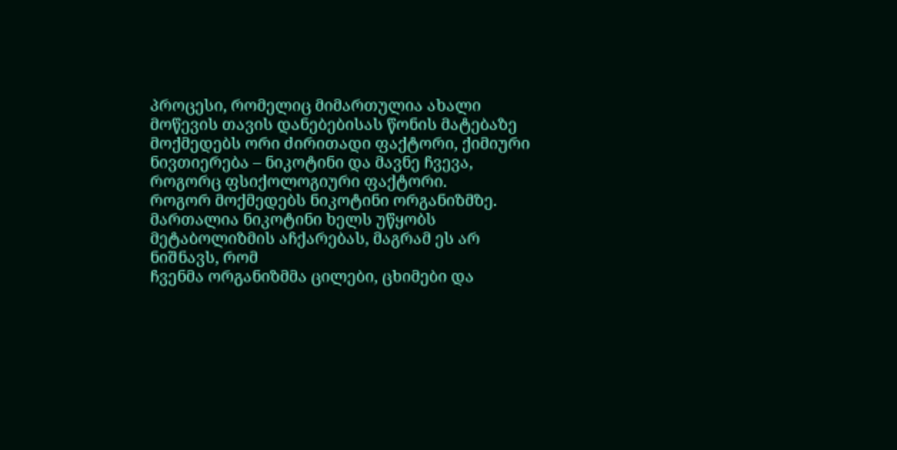პროცესი, რომელიც მიმართულია ახალი
მოწევის თავის დანებებისას წონის მატებაზე მოქმედებს ორი ძირითადი ფაქტორი, ქიმიური ნივთიერება – ნიკოტინი და მავნე ჩვევა, როგორც ფსიქოლოგიური ფაქტორი.
როგორ მოქმედებს ნიკოტინი ორგანიზმზე.
მართალია ნიკოტინი ხელს უწყობს მეტაბოლიზმის აჩქარებას, მაგრამ ეს არ ნიშნავს, რომ
ჩვენმა ორგანიზმმა ცილები, ცხიმები და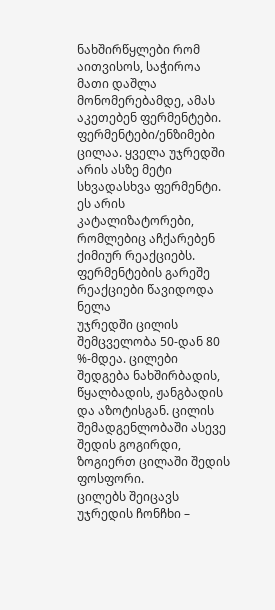ნახშირწყლები რომ აითვისოს, საჭიროა მათი დაშლა მონომერებამდე, ამას აკეთებენ ფერმენტები.
ფერმენტები/ენზიმები ცილაა. ყველა უჯრედში არის ასზე მეტი სხვადასხვა ფერმენტი. ეს არის კატალიზატორები, რომლებიც აჩქარებენ ქიმიურ რეაქციებს. ფერმენტების გარეშე რეაქციები წავიდოდა ნელა
უჯრედში ცილის შემცველობა 50-დან 80 %-მდეა. ცილები შედგება ნახშირბადის, წყალბადის, ჟანგბადის და აზოტისგან. ცილის შემადგენლობაში ასევე შედის გოგირდი, ზოგიერთ ცილაში შედის ფოსფორი.
ცილებს შეიცავს უჯრედის ჩონჩხი –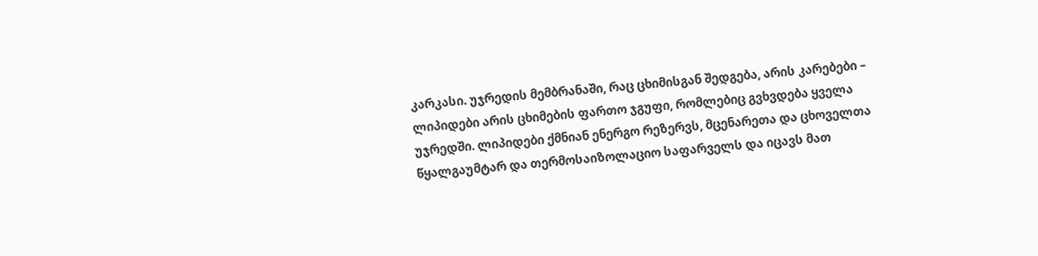კარკასი. უჯრედის მემბრანაში, რაც ცხიმისგან შედგება, არის კარებები –
ლიპიდები არის ცხიმების ფართო ჯგუფი, რომლებიც გვხვდება ყველა უჯრედში. ლიპიდები ქმნიან ენერგო რეზერვს, მცენარეთა და ცხოველთა წყალგაუმტარ და თერმოსაიზოლაციო საფარველს და იცავს მათ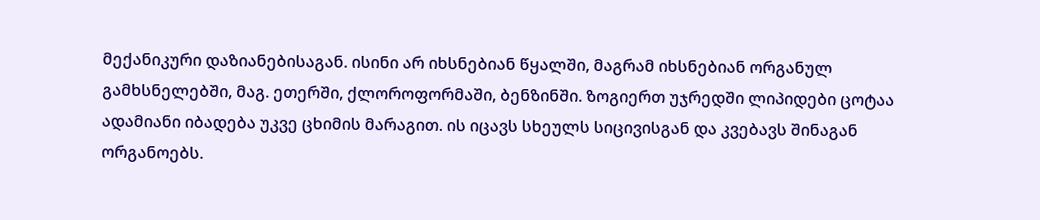მექანიკური დაზიანებისაგან. ისინი არ იხსნებიან წყალში, მაგრამ იხსნებიან ორგანულ გამხსნელებში, მაგ. ეთერში, ქლოროფორმაში, ბენზინში. ზოგიერთ უჯრედში ლიპიდები ცოტაა
ადამიანი იბადება უკვე ცხიმის მარაგით. ის იცავს სხეულს სიცივისგან და კვებავს შინაგან ორგანოებს.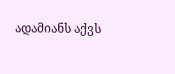ადამიანს აქვს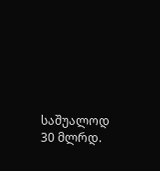საშუალოდ 30 მლრდ.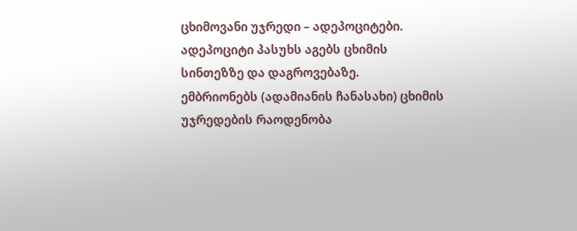ცხიმოვანი უჯრედი – ადეპოციტები. ადეპოციტი პასუხს აგებს ცხიმის სინთეზზე და დაგროვებაზე.
ემბრიონებს (ადამიანის ჩანასახი) ცხიმის უჯრედების რაოდენობა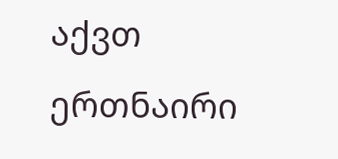აქვთ ერთნაირი